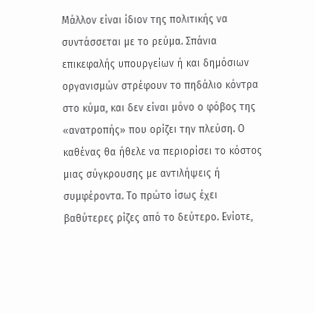Μάλλον είναι ίδιον της πολιτικής να συντάσσεται με το ρεύμα. Σπάνια επικεφαλής υπουργείων ή και δημόσιων οργανισμών στρέφουν το πηδάλιο κόντρα στο κύμα, και δεν είναι μόνο ο φόβος της «ανατροπής» που ορίζει την πλεύση. Ο καθένας θα ήθελε να περιορίσει το κόστος μιας σύγκρουσης με αντιλήψεις ή συμφέροντα. Το πρώτο ίσως έχει βαθύτερες ρίζες από το δεύτερο. Ενίοτε,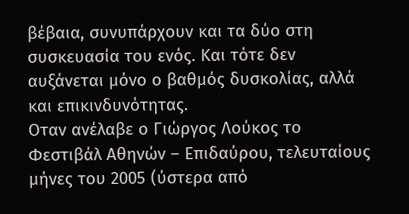βέβαια, συνυπάρχουν και τα δύο στη συσκευασία του ενός. Και τότε δεν αυξάνεται μόνο ο βαθμός δυσκολίας, αλλά και επικινδυνότητας.
Οταν ανέλαβε ο Γιώργος Λούκος το Φεστιβάλ Αθηνών – Επιδαύρου, τελευταίους μήνες του 2005 (ύστερα από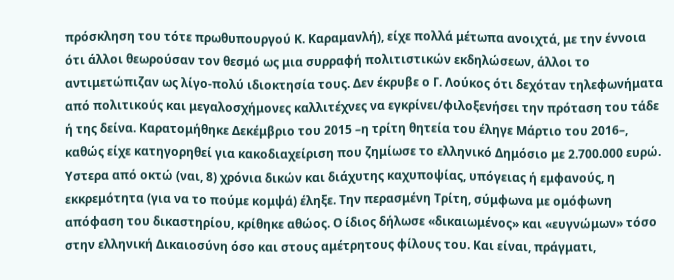πρόσκληση του τότε πρωθυπουργού Κ. Καραμανλή), είχε πολλά μέτωπα ανοιχτά, με την έννοια ότι άλλοι θεωρούσαν τον θεσμό ως μια συρραφή πολιτιστικών εκδηλώσεων, άλλοι το αντιμετώπιζαν ως λίγο-πολύ ιδιοκτησία τους. Δεν έκρυβε ο Γ. Λούκος ότι δεχόταν τηλεφωνήματα από πολιτικούς και μεγαλοσχήμονες καλλιτέχνες να εγκρίνει/φιλοξενήσει την πρόταση του τάδε ή της δείνα. Καρατομήθηκε Δεκέμβριο του 2015 –η τρίτη θητεία του έληγε Μάρτιο του 2016–, καθώς είχε κατηγορηθεί για κακοδιαχείριση που ζημίωσε το ελληνικό Δημόσιο με 2.700.000 ευρώ. Υστερα από οκτώ (ναι, 8) χρόνια δικών και διάχυτης καχυποψίας, υπόγειας ή εμφανούς, η εκκρεμότητα (για να το πούμε κομψά) έληξε. Την περασμένη Τρίτη, σύμφωνα με ομόφωνη απόφαση του δικαστηρίου, κρίθηκε αθώος. Ο ίδιος δήλωσε «δικαιωμένος» και «ευγνώμων» τόσο στην ελληνική Δικαιοσύνη όσο και στους αμέτρητους φίλους του. Και είναι, πράγματι,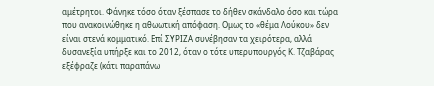αμέτρητοι. Φάνηκε τόσο όταν ξέσπασε το δήθεν σκάνδαλο όσο και τώρα που ανακοινώθηκε η αθωωτική απόφαση. Ομως το «θέμα Λούκου» δεν είναι στενά κομματικό. Επί ΣΥΡΙΖΑ συνέβησαν τα χειρότερα, αλλά δυσανεξία υπήρξε και το 2012, όταν ο τότε υπερυπουργός Κ. Τζαβάρας εξέφραζε (κάτι παραπάνω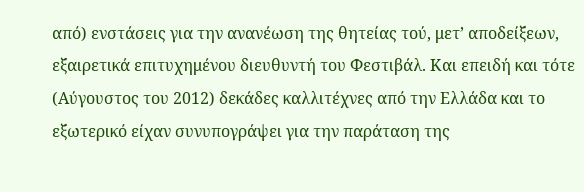από) ενστάσεις για την ανανέωση της θητείας τού, μετ’ αποδείξεων, εξαιρετικά επιτυχημένου διευθυντή του Φεστιβάλ. Και επειδή και τότε (Αύγουστος του 2012) δεκάδες καλλιτέχνες από την Ελλάδα και το εξωτερικό είχαν συνυπογράψει για την παράταση της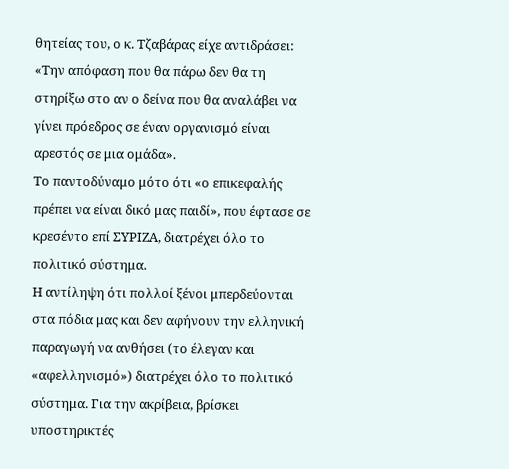θητείας του, ο κ. Τζαβάρας είχε αντιδράσει: «Την απόφαση που θα πάρω δεν θα τη στηρίξω στο αν ο δείνα που θα αναλάβει να γίνει πρόεδρος σε έναν οργανισμό είναι αρεστός σε μια ομάδα».
Το παντοδύναμο μότο ότι «ο επικεφαλής πρέπει να είναι δικό μας παιδί», που έφτασε σε κρεσέντο επί ΣΥΡΙΖΑ, διατρέχει όλο το πολιτικό σύστημα.
Η αντίληψη ότι πολλοί ξένοι μπερδεύονται στα πόδια μας και δεν αφήνουν την ελληνική παραγωγή να ανθήσει (το έλεγαν και «αφελληνισμό») διατρέχει όλο το πολιτικό σύστημα. Για την ακρίβεια, βρίσκει υποστηρικτές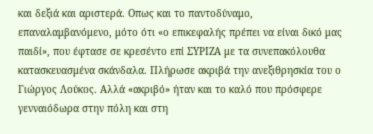και δεξιά και αριστερά. Οπως και το παντοδύναμο, επαναλαμβανόμενο, μότο ότι «ο επικεφαλής πρέπει να είναι δικό μας παιδί», που έφτασε σε κρεσέντο επί ΣΥΡΙΖΑ με τα συνεπακόλουθα κατασκευασμένα σκάνδαλα. Πλήρωσε ακριβά την ανεξιθρησκία του ο Γιώργος Λούκος. Αλλά «ακριβό» ήταν και το καλό που πρόσφερε γενναιόδωρα στην πόλη και στη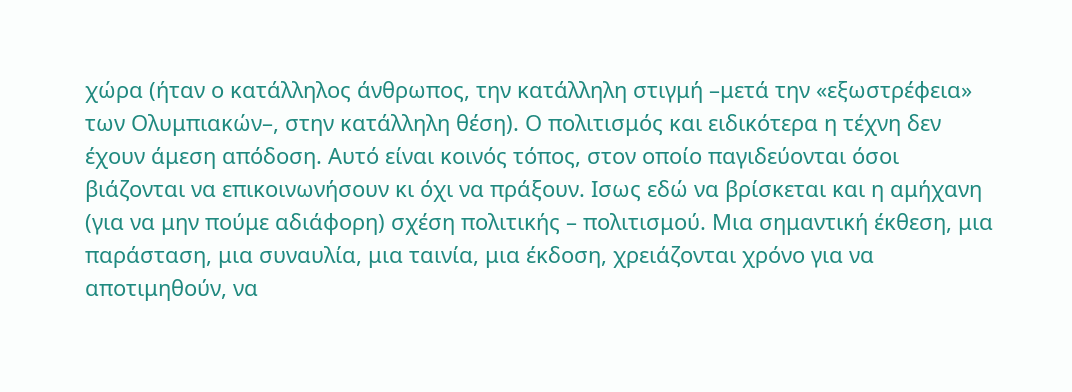χώρα (ήταν ο κατάλληλος άνθρωπος, την κατάλληλη στιγμή –μετά την «εξωστρέφεια» των Ολυμπιακών–, στην κατάλληλη θέση). Ο πολιτισμός και ειδικότερα η τέχνη δεν έχουν άμεση απόδοση. Αυτό είναι κοινός τόπος, στον οποίο παγιδεύονται όσοι βιάζονται να επικοινωνήσουν κι όχι να πράξουν. Ισως εδώ να βρίσκεται και η αμήχανη (για να μην πούμε αδιάφορη) σχέση πολιτικής – πολιτισμού. Μια σημαντική έκθεση, μια παράσταση, μια συναυλία, μια ταινία, μια έκδοση, χρειάζονται χρόνο για να αποτιμηθούν, να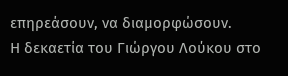επηρεάσουν, να διαμορφώσουν.
Η δεκαετία του Γιώργου Λούκου στο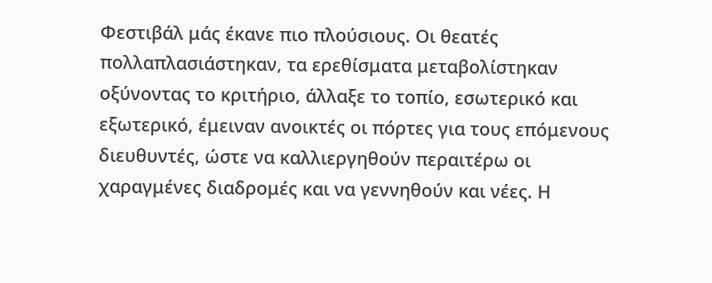Φεστιβάλ μάς έκανε πιο πλούσιους. Οι θεατές πολλαπλασιάστηκαν, τα ερεθίσματα μεταβολίστηκαν οξύνοντας το κριτήριο, άλλαξε το τοπίο, εσωτερικό και εξωτερικό, έμειναν ανοικτές οι πόρτες για τους επόμενους διευθυντές, ώστε να καλλιεργηθούν περαιτέρω οι χαραγμένες διαδρομές και να γεννηθούν και νέες. Η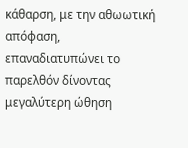κάθαρση, με την αθωωτική απόφαση, επαναδιατυπώνει το παρελθόν δίνοντας μεγαλύτερη ώθηση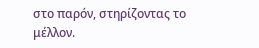στο παρόν, στηρίζοντας το μέλλον.